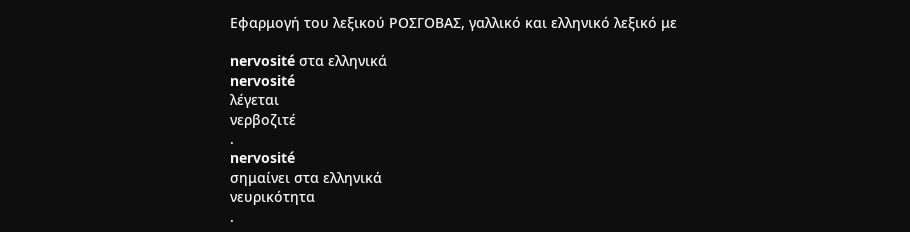Εφαρμογή του λεξικού ΡΟΣΓΟΒΑΣ, γαλλικό και ελληνικό λεξικό με

nervosité στα ελληνικά
nervosité
λέγεται
νερβοζιτέ
.
nervosité
σημαίνει στα ελληνικά
νευρικότητα
.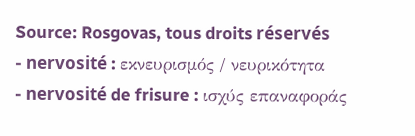Source: Rosgovas, tous droits réservés
- nervosité : εκνευρισμός / νευρικότητα
- nervosité de frisure : ισχύς επαναφοράς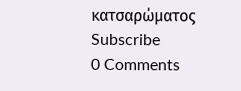κατσαρώματος
Subscribe
0 Comments